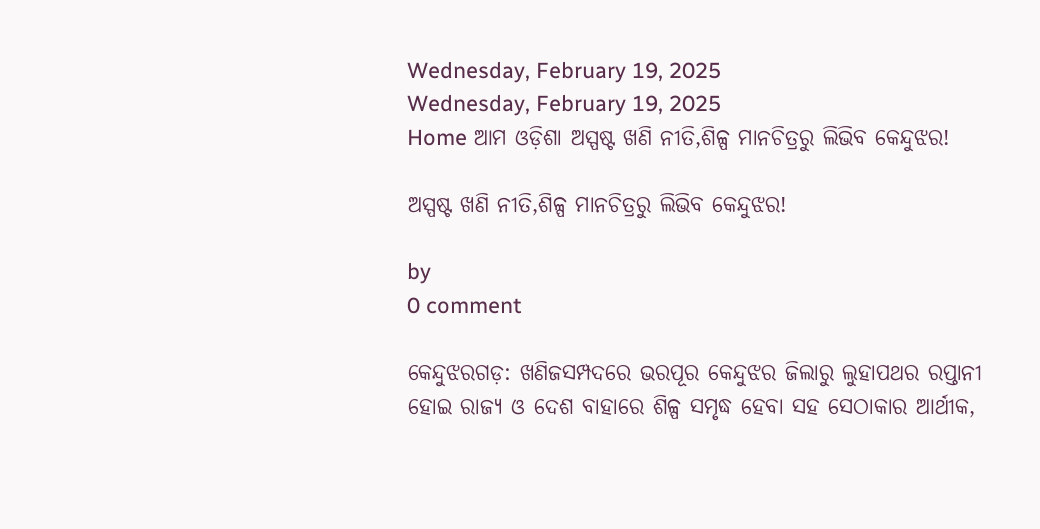Wednesday, February 19, 2025
Wednesday, February 19, 2025
Home ଆମ ଓଡ଼ିଶା ଅସ୍ପଷ୍ଟ ଖଣି ନୀତି,ଶିଳ୍ପ ମାନଚିତ୍ରରୁ ଲିଭିବ କେନ୍ଦୁଝର!

ଅସ୍ପଷ୍ଟ ଖଣି ନୀତି,ଶିଳ୍ପ ମାନଚିତ୍ରରୁ ଲିଭିବ କେନ୍ଦୁଝର!

by
0 comment

କେନ୍ଦୁଝରଗଡ଼: ଖଣିଜସମ୍ପଦରେ ଭରପୂର କେନ୍ଦୁଝର ଜିଲାରୁ ଲୁହାପଥର ରପ୍ତାନୀ ହୋଇ ରାଜ୍ୟ ଓ ଦେଶ ବାହାରେ ଶିଳ୍ପ ସମୃଦ୍ଧ ହେବା ସହ ସେଠାକାର ଆର୍ଥୀକ,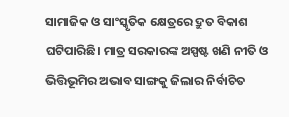ସାମାଜିକ ଓ ସାଂସ୍କୃତିକ କ୍ଷେତ୍ରରେ ଦ୍ରୁତ ବିକାଶ ଘଟିପାରିଛି। ମାତ୍ର ସରକାରଙ୍କ ଅସ୍ପଷ୍ଟ ଖଣି ନୀତି ଓ ଭିତ୍ତିଭୂମିର ଅଭାବ ସାଙ୍ଗକୁ ଜିଲାର ନିର୍ବାଚିତ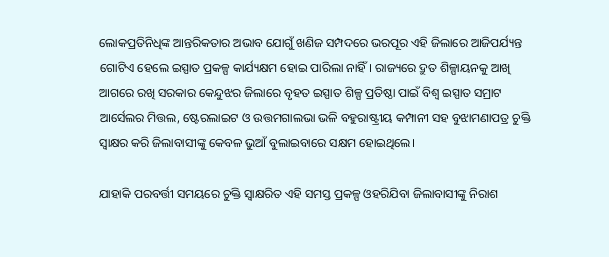ଲୋକପ୍ରତିନିଧିଙ୍କ ଆନ୍ତରିକତାର ଅଭାବ ଯୋଗୁଁ ଖଣିଜ ସମ୍ପଦରେ ଭରପୂର ଏହି ଜିଲାରେ ଆଜିପର୍ଯ୍ୟନ୍ତ ଗୋଟିଏ ହେଲେ ଇସ୍ପାତ ପ୍ରକଳ୍ପ କାର୍ଯ୍ୟକ୍ଷମ ହୋଇ ପାରିଲା ନାହିଁ। ରାଜ୍ୟରେ ଦ୍ରୁତ ଶିଳ୍ପାୟନକୁ ଆଖି ଆଗରେ ରଖି ସରକାର କେନ୍ଦୁଝର ଜିଲାରେ ବୃହତ ଇସ୍ପାତ ଶିଳ୍ପ ପ୍ରତିଷ୍ଠା ପାଇଁ ବିଶ୍ୱ ଇସ୍ପାତ ସମ୍ରାଟ ଆର୍ସେଲର ମିତ୍ତଲ, ଷ୍ଟେରଲାଇଟ ଓ ଉତ୍ତମଗାଲଭା ଭଳି ବହୁରାଷ୍ଟ୍ରୀୟ କମ୍ପାନୀ ସହ ବୁଝାମଣାପତ୍ର ଚୁକ୍ତି ସ୍ୱାକ୍ଷର କରି ଜିଲାବାସୀଙ୍କୁ କେବଳ ଭୁଆଁ ବୁଲାଇବାରେ ସକ୍ଷମ ହୋଇଥିଲେ।

ଯାହାକି ପରବର୍ତ୍ତୀ ସମୟରେ ଚୁକ୍ତି ସ୍ୱାକ୍ଷରିତ ଏହି ସମସ୍ତ ପ୍ରକଳ୍ପ ଓହରିଯିବା ଜିଲାବାସୀଙ୍କୁ ନିରାଶ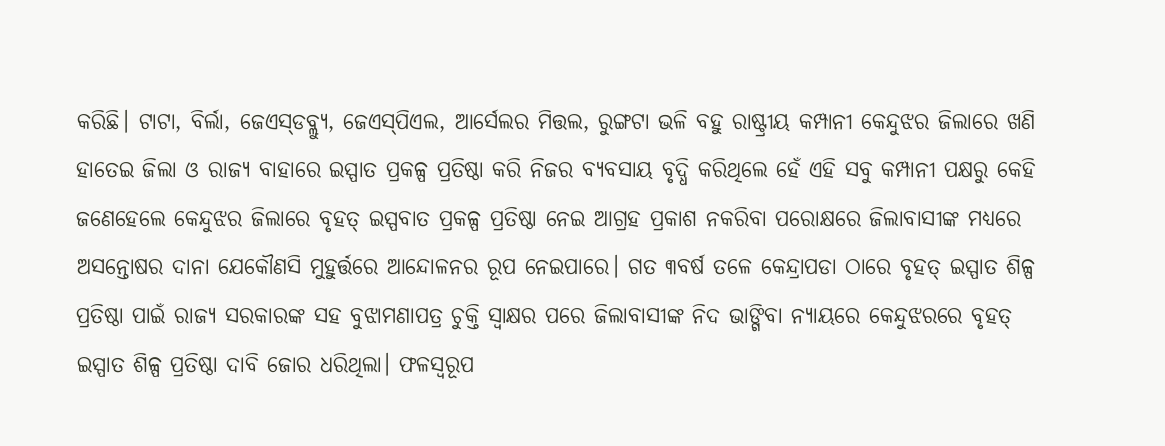କରିଛି। ଟାଟା, ବିର୍ଲା, ଜେଏସ୍‌‌ଡବ୍ଲ୍ୟୁ, ଜେଏସ୍‌‌ପିଏଲ, ଆର୍ସେଲର ମିତ୍ତଲ, ରୁଙ୍ଗଟା ଭଳି ବହୁ ରାଷ୍ଟ୍ରୀୟ କମ୍ପାନୀ କେନ୍ଦୁଝର ଜିଲାରେ ଖଣି ହାତେଇ ଜିଲା ଓ ରାଜ୍ୟ ବାହାରେ ଇସ୍ପାତ ପ୍ରକଳ୍ପ ପ୍ରତିଷ୍ଠା କରି ନିଜର ବ୍ୟବସାୟ ବୃଦ୍ଧି କରିଥିଲେ ହେଁ ଏହି ସବୁ କମ୍ପାନୀ ପକ୍ଷରୁ କେହି ଜଣେହେଲେ କେନ୍ଦୁଝର ଜିଲାରେ ବୃହତ୍‌‌ ଇସ୍ପବାତ ପ୍ରକଳ୍ପ ପ୍ରତିଷ୍ଠା ନେଇ ଆଗ୍ରହ ପ୍ରକାଶ ନକରିବା ପରୋକ୍ଷରେ ଜିଲାବାସୀଙ୍କ ମଧ୍ୟରେ ଅସନ୍ତୋଷର ଦାନା ଯେକୌଣସି ମୁହୁର୍ତ୍ତରେ ଆନ୍ଦୋଳନର ରୂପ ନେଇପାରେ। ଗତ ୩ବର୍ଷ ତଳେ କେନ୍ଦ୍ରାପଡା ଠାରେ ବୃହତ୍‌‌ ଇସ୍ପାତ ଶିଳ୍ପ ପ୍ରତିଷ୍ଠା ପାଇଁ ରାଜ୍ୟ ସରକାରଙ୍କ ସହ ବୁଝାମଣାପତ୍ର ଚୁକ୍ତି ସ୍ୱାକ୍ଷର ପରେ ଜିଲାବାସୀଙ୍କ ନିଦ ଭାଙ୍ଗିବା ନ୍ୟାୟରେ କେନ୍ଦୁଝରରେ ବୃହତ୍‌‌ ଇସ୍ପାତ ଶିଳ୍ପ ପ୍ରତିଷ୍ଠା ଦାବି ଜୋର ଧରିଥିଲା। ଫଳସ୍ୱରୂପ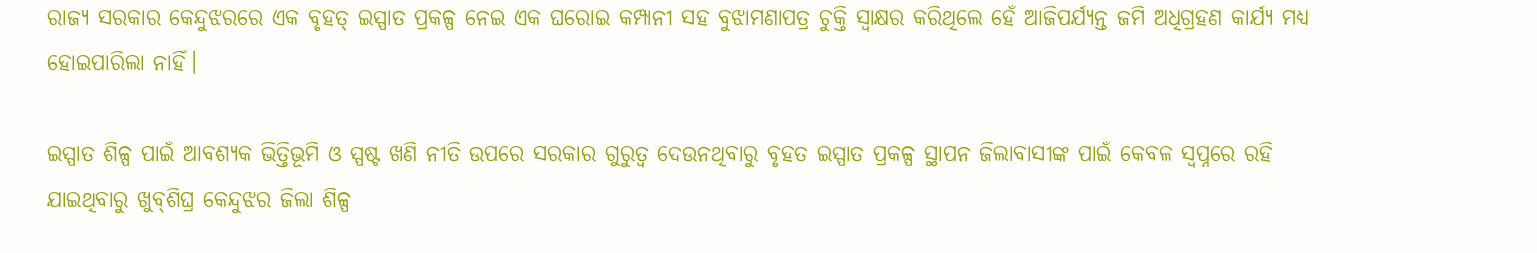ରାଜ୍ୟ ସରକାର କେନ୍ଦୁଝରରେ ଏକ ବୃହତ୍‌‌ ଇସ୍ପାତ ପ୍ରକଳ୍ପ ନେଇ ଏକ ଘରୋଇ କମ୍ପାନୀ ସହ ବୁଝାମଣାପତ୍ର ଚୁକ୍ତି ସ୍ୱାକ୍ଷର କରିଥିଲେ ହେଁ ଆଜିପର୍ଯ୍ୟନ୍ତ ଜମି ଅଧିଗ୍ରହଣ କାର୍ଯ୍ୟ ମଧ୍ୟ ହୋଇପାରିଲା ନାହିଁ।

ଇସ୍ପାତ ଶିଳ୍ପ ପାଇଁ ଆବଶ୍ୟକ ଭିତ୍ତିଭୂମି ଓ ସ୍ପଷ୍ଟ ଖଣି ନୀତି ଉପରେ ସରକାର ଗୁରୁତ୍ୱ ଦେଉନଥିବାରୁ ବୃହତ ଇସ୍ପାତ ପ୍ରକଳ୍ପ ସ୍ଥାପନ ଜିଲାବାସୀଙ୍କ ପାଇଁ କେବଳ ସ୍ୱପ୍ନରେ ରହି ଯାଇଥିବାରୁ ଖୁବ୍‌‌ଶିଘ୍ର କେନ୍ଦୁଝର ଜିଲା ଶିଳ୍ପ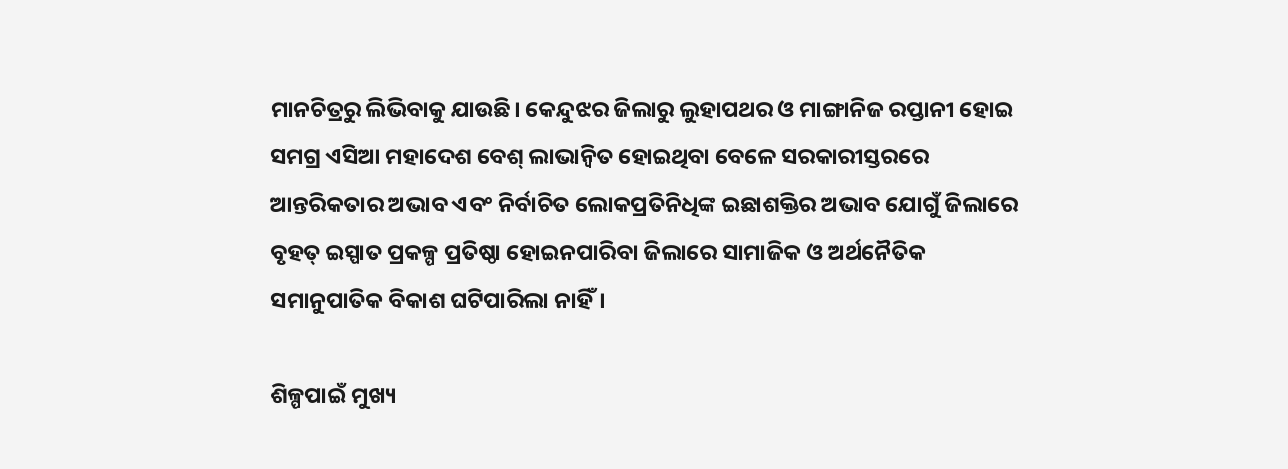ମାନଚିତ୍ରରୁ ଲିଭିବାକୁ ଯାଉଛି। କେନ୍ଦୁଝର ଜିଲାରୁ ଲୁହାପଥର ଓ ମାଙ୍ଗାନିଜ ରପ୍ତାନୀ ହୋଇ ସମଗ୍ର ଏସିଆ ମହାଦେଶ ବେଶ୍‌‌ ଲାଭାନ୍ୱିତ ହୋଇଥିବା ବେଳେ ସରକାରୀସ୍ତରରେ ଆନ୍ତରିକତାର ଅଭାବ ଏବଂ ନିର୍ବାଚିତ ଲୋକପ୍ରତିନିଧିଙ୍କ ଇଛାଶକ୍ତିର ଅଭାବ ଯୋଗୁଁ ଜିଲାରେ ବୃହତ୍‌‌ ଇସ୍ପାତ ପ୍ରକଳ୍ପ ପ୍ରତିଷ୍ଠା ହୋଇନପାରିବା ଜିଲାରେ ସାମାଜିକ ଓ ଅର୍ଥନୈତିକ ସମାନୁପାତିକ ବିକାଶ ଘଟିପାରିଲା ନାହିଁ।

ଶିଳ୍ପପାଇଁ ମୁଖ୍ୟ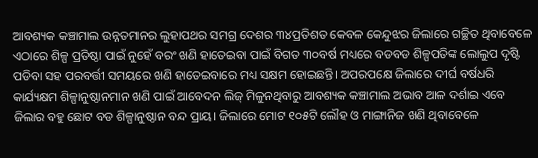ଆବଶ୍ୟକ କଞ୍ଚାମାଲ ଉନ୍ନତମାନର ଲୁହାପଥର ସମଗ୍ର ଦେଶର ୩୪ପ୍ରତିଶତ କେବଳ କେନ୍ଦୁଝର ଜିଲାରେ ଗଚ୍ଛିତ ଥିବାବେଳେ ଏଠାରେ ଶିଳ୍ପ ପ୍ରତିଷ୍ଠା ପାଇଁ ନୁହେଁ ବରଂ ଖଣି ହାତେଇବା ପାଇଁ ବିଗତ ୩୦ବର୍ଷ ମଧ୍ୟରେ ବଡବଡ ଶିଳ୍ପପତିଙ୍କ ଲୋଲୁପ ଦୃଷ୍ଟି ପଡିବା ସହ ପରବର୍ତ୍ତୀ ସମୟରେ ଖଣି ହାତେଇବାରେ ମଧ୍ୟ ସକ୍ଷମ ହୋଇଛନ୍ତି। ଅପରପକ୍ଷେ ଜିଲାରେ ଦୀର୍ଘ ବର୍ଷଧରି କାର୍ଯ୍ୟକ୍ଷମ ଶିଳ୍ପାନୁଷ୍ଠାନମାନ ଖଣି ପାଇଁ ଆବେଦନ ଲିଜ୍ ମିଳୁନଥିବାରୁ ଆବଶ୍ୟକ କଞ୍ଚାମାଲ ଅଭାବ ଆଳ ଦର୍ଶାଇ ଏବେ ଜିଲାର ବହୁ ଛୋଟ ବଡ ଶିଳ୍ପାନୁଷ୍ଠାନ ବନ୍ଦ ପ୍ରାୟ। ଜିଲାରେ ମୋଟ ୧୦୫ଟି ଲୌହ ଓ ମାଙ୍ଗାନିଜ ଖଣି ଥିବାବେଳେ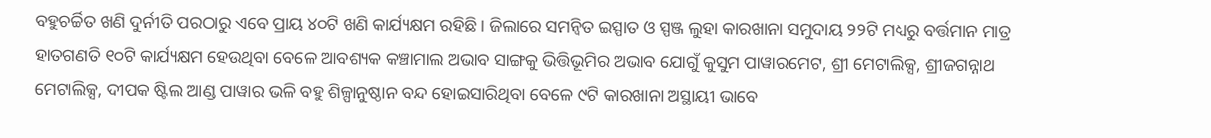ବହୁଚର୍ଚ୍ଚିତ ଖଣି ଦୁର୍ନୀତି ପରଠାରୁ ଏବେ ପ୍ରାୟ ୪୦ଟି ଖଣି କାର୍ଯ୍ୟକ୍ଷମ ରହିଛି। ଜିଲାରେ ସମନ୍ୱିତ ଇସ୍ପାତ ଓ ସ୍ପଞ୍ଜ ଲୁହା କାରଖାନା ସମୁଦାୟ ୨୨ଟି ମଧ୍ୟରୁ ବର୍ତ୍ତମାନ ମାତ୍ର ହାତଗଣତି ୧୦ଟି କାର୍ଯ୍ୟକ୍ଷମ ହେଉଥିବା ବେଳେ ଆବଶ୍ୟକ କଞ୍ଚାମାଲ ଅଭାବ ସାଙ୍ଗକୁ ଭିତ୍ତିଭୂମିର ଅଭାବ ଯୋଗୁଁ କୁସୁମ ପାୱାରମେଟ, ଶ୍ରୀ ମେଟାଲିକ୍ସ, ଶ୍ରୀଜଗନ୍ନାଥ ମେଟାଲିକ୍ସ, ଦୀପକ ଷ୍ଟିଲ ଆଣ୍ଡ ପାୱାର ଭଳି ବହୁ ଶିଳ୍ପାନୁଷ୍ଠାନ ବନ୍ଦ ହୋଇସାରିଥିବା ବେଳେ ୯ଟି କାରଖାନା ଅସ୍ଥାୟୀ ଭାବେ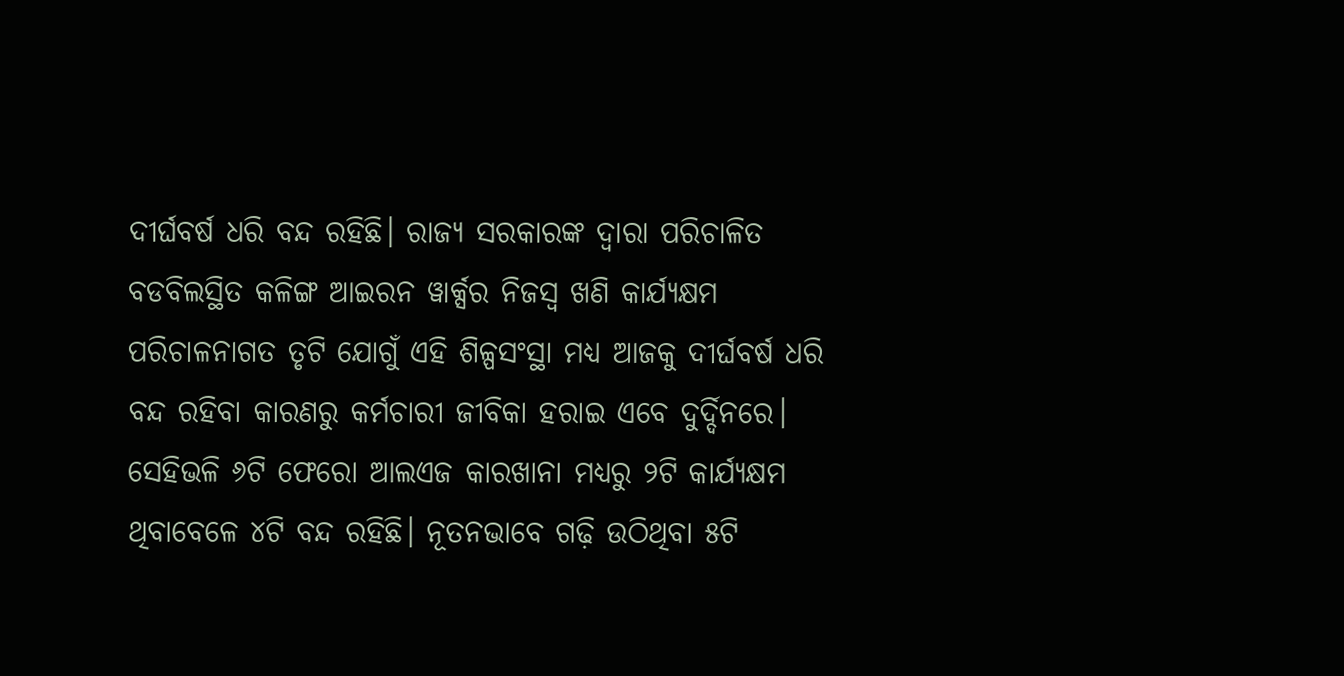ଦୀର୍ଘବର୍ଷ ଧରି ବନ୍ଦ ରହିଛି। ରାଜ୍ୟ ସରକାରଙ୍କ ଦ୍ୱାରା ପରିଚାଳିତ ବଡବିଲସ୍ଥିତ କଳିଙ୍ଗ ଆଇରନ ୱାର୍କ୍ସର ନିଜସ୍ୱ ଖଣି କାର୍ଯ୍ୟକ୍ଷମ ପରିଚାଳନାଗତ ତୃଟି ଯୋଗୁଁ ଏହି ଶିଳ୍ପସଂସ୍ଥା ମଧ୍ୟ ଆଜକୁ ଦୀର୍ଘବର୍ଷ ଧରି ବନ୍ଦ ରହିବା କାରଣରୁ କର୍ମଚାରୀ ଜୀବିକା ହରାଇ ଏବେ ଦୁର୍ଦ୍ଦିନରେ। ସେହିଭଳି ୬ଟି ଫେରୋ ଆଲଏଜ କାରଖାନା ମଧ୍ୟରୁ ୨ଟି କାର୍ଯ୍ୟକ୍ଷମ ଥିବାବେଳେ ୪ଟି ବନ୍ଦ ରହିଛି। ନୂତନଭାବେ ଗଢ଼ି ଉଠିଥିବା ୫ଟି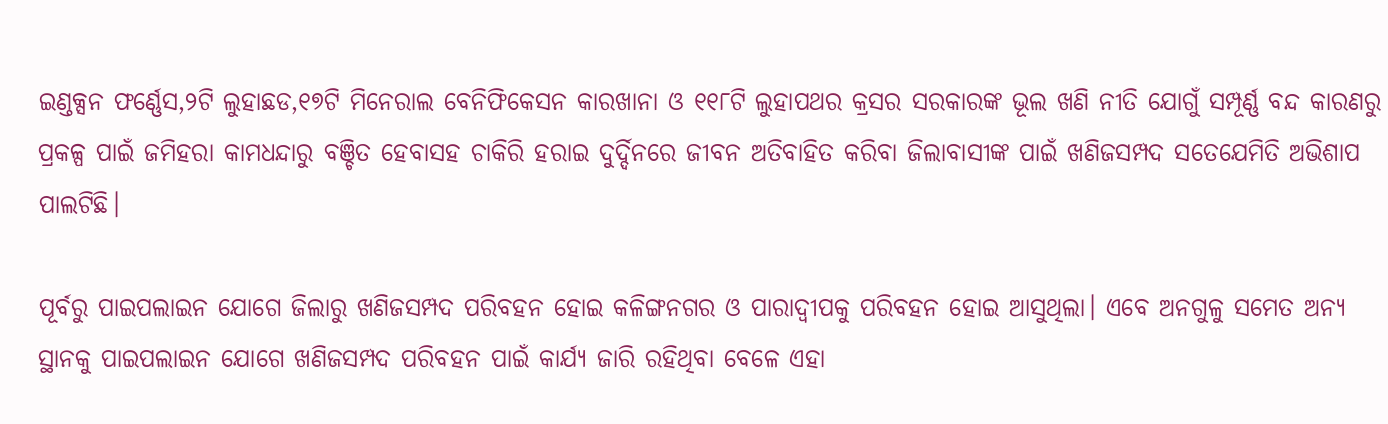ଇଣ୍ଡକ୍ସନ ଫର୍ଣ୍ଣେସ,୨ଟି ଲୁହାଛଡ,୧୭ଟି ମିନେରାଲ ବେନିଫିକେସନ କାରଖାନା ଓ ୧୧୮ଟି ଲୁହାପଥର କ୍ରସର ସରକାରଙ୍କ ଭୂଲ ଖଣି ନୀତି ଯୋଗୁଁ ସମ୍ପୂର୍ଣ୍ଣ ବନ୍ଦ କାରଣରୁ ପ୍ରକଳ୍ପ ପାଇଁ ଜମିହରା କାମଧନ୍ଦାରୁ ବଞ୍ଚିତ ହେବାସହ ଚାକିରି ହରାଇ ଦୁର୍ଦ୍ଦିନରେ ଜୀବନ ଅତିବାହିତ କରିବା ଜିଲାବାସୀଙ୍କ ପାଇଁ ଖଣିଜସମ୍ପଦ ସତେଯେମିତି ଅଭିଶାପ ପାଲଟିଛି।

ପୂର୍ବରୁ ପାଇପଲାଇନ ଯୋଗେ ଜିଲାରୁ ଖଣିଜସମ୍ପଦ ପରିବହନ ହୋଇ କଳିଙ୍ଗନଗର ଓ ପାରାଦ୍ୱୀପକୁ ପରିବହନ ହୋଇ ଆସୁଥିଲା। ଏବେ ଅନଗୁଳୁ ସମେତ ଅନ୍ୟ ସ୍ଥାନକୁ ପାଇପଲାଇନ ଯୋଗେ ଖଣିଜସମ୍ପଦ ପରିବହନ ପାଇଁ କାର୍ଯ୍ୟ ଜାରି ରହିଥିବା ବେଳେ ଏହା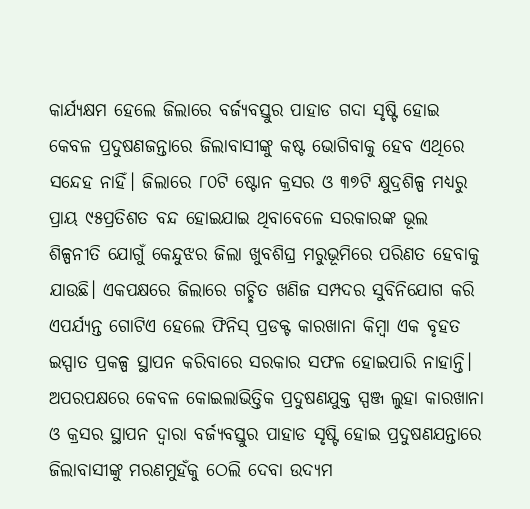କାର୍ଯ୍ୟକ୍ଷମ ହେଲେ ଜିଲାରେ ବର୍ଜ୍ୟବସ୍ତୁର ପାହାଡ ଗଦା ସୃଷ୍ଟି ହୋଇ କେବଳ ପ୍ରଦୁଷଣଜନ୍ତାରେ ଜିଲାବାସୀଙ୍କୁ କଷ୍ଟ ଭୋଗିବାକୁ ହେବ ଏଥିରେ ସନ୍ଦେହ ନାହିଁ। ଜିଲାରେ ୮୦ଟି ଷ୍ଟୋନ କ୍ରସର ଓ ୩୭ଟି କ୍ଷୁଦ୍ରଶିଳ୍ପ ମଧ୍ୟରୁ ପ୍ରାୟ ୯୫ପ୍ରତିଶତ ବନ୍ଦ ହୋଇଯାଇ ଥିବାବେଳେ ସରକାରଙ୍କ ଭୂଲ ଶିଳ୍ପନୀତି ଯୋଗୁଁ କେନ୍ଦୁଝର ଜିଲା ଖୁବଶିଘ୍ର ମରୁଭୂମିରେ ପରିଣତ ହେବାକୁ ଯାଉଛି। ଏକପକ୍ଷରେ ଜିଲାରେ ଗଚ୍ଛିତ ଖଣିଜ ସମ୍ପଦର ସୁବିନିଯୋଗ କରି ଏପର୍ଯ୍ୟନ୍ତ ଗୋଟିଏ ହେଲେ ଫିନିସ୍ ପ୍ରଡକ୍ଟ କାରଖାନା କିମ୍ବା ଏକ ବୃହତ ଇସ୍ପାତ ପ୍ରକଳ୍ପ ସ୍ଥାପନ କରିବାରେ ସରକାର ସଫଳ ହୋଇପାରି ନାହାନ୍ତି। ଅପରପକ୍ଷରେ କେବଳ କୋଇଲାଭିତ୍ତିକ ପ୍ରଦୁଷଣଯୁକ୍ତ ସ୍ପଞ୍ଜ ଲୁହା କାରଖାନା ଓ କ୍ରସର ସ୍ଥାପନ ଦ୍ୱାରା ବର୍ଜ୍ୟବସ୍ତୁର ପାହାଡ ସୃଷ୍ଟି ହୋଇ ପ୍ରଦୁଷଣଯନ୍ତାରେ ଜିଲାବାସୀଙ୍କୁ ମରଣମୁହଁକୁ ଠେଲି ଦେବା ଉଦ୍ୟମ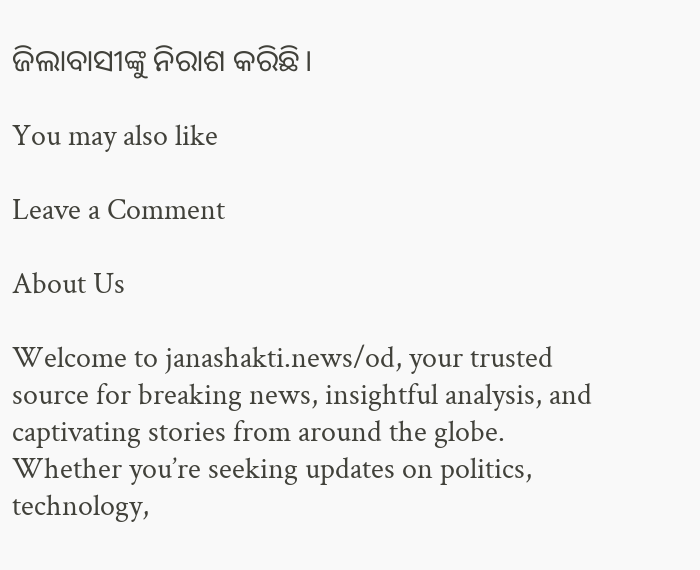ଜିଲାବାସୀଙ୍କୁ ନିରାଶ କରିଛି।

You may also like

Leave a Comment

About Us

Welcome to janashakti.news/od, your trusted source for breaking news, insightful analysis, and captivating stories from around the globe. Whether you’re seeking updates on politics, technology,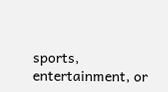sports, entertainment, or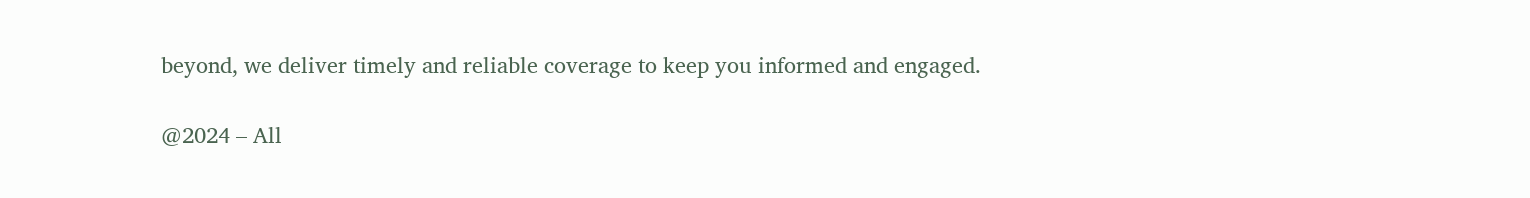beyond, we deliver timely and reliable coverage to keep you informed and engaged.

@2024 – All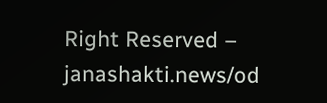Right Reserved – janashakti.news/od